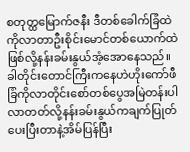စတုတ္ထမြောက်ဇနီး ဒီတစ်ခေါက်ခြံထဲကိုလာတာဦးစိုင်းမောင်တစ်ယောက်ထဲဖြစ်လို့နန်းခမ်းနွယ်အံ့အောနေသည်။ခါတိုင်းတောင်ကြီးကနေဟဲဟိုးကော်ဖီခြံကိုလာတိုင်းစော်တစ်ပွေအမြဲတန်းပါလာတတ်လို့နန်းခမ်းနွယ်ကချက်ပြုတ်ပေးပြီးတာနဲ့အိမ်ပြန်ပြီး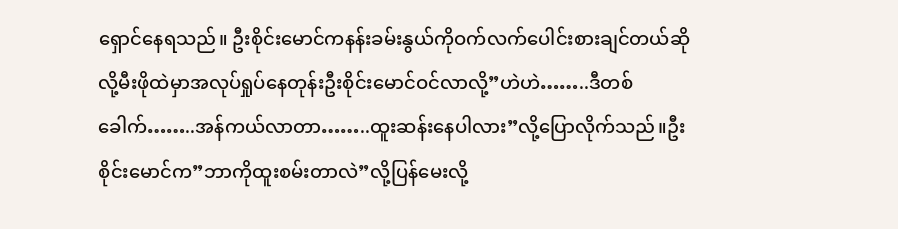ရှောင်နေရသည်။ ဦးစိုင်းမောင်ကနန်းခမ်းနွယ်ကိုဝက်လက်ပေါင်းစားချင်တယ်ဆိုလို့မီးဖိုထဲမှာအလုပ်ရှုပ်နေတုန်းဦးစိုင်းမောင်ဝင်လာလို့”ဟဲဟဲ……..ဒီတစ်ခေါက်……..အန်ကယ်လာတာ……..ထူးဆန်းနေပါလား”လို့ပြောလိုက်သည်။ဦးစိုင်းမောင်က”ဘာကိုထူးစမ်းတာလဲ”လို့ပြန်မေးလို့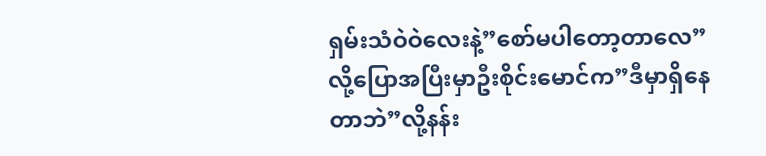ရှမ်းသံဝဲဝဲလေးနဲ့”စော်မပါတော့တာလေ” လို့ပြောအပြီးမှာဦးစိုင်းမောင်က”ဒီမှာရှိနေတာဘဲ”လို့နန်း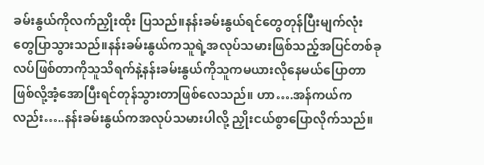ခမ်းနွယ်ကိုလက်ညှိုးထိုး ပြသည်။နန်းခမ်းနွယ်ရင်တွေတုန်ပြီးမျက်လုံးတွေပြာသွားသည်။နန်းခမ်းနွယ်ကသူရဲ့အလုပ်သမားဖြစ်သည့်အပြင်တစ်ခုလပ်ဖြစ်တာကိုသူသိရက်နဲ့နန်းခမ်းနွယ်ကိုသူကမယားလိုနေမယ်ပြောတာဖြစ်လို့အံ့အောပြီးရင်တုန်သွားတာဖြစ်လေသည်။ ဟာ….အန်ကယ်ကလည်း…..နန်းခမ်းနွယ်ကအလုပ်သမားပါလို့ ညှိုးငယ်စွာပြောလိုက်သည်။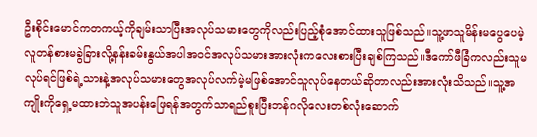ဦးစိုင်းမောင်ကတကယ့်ကိုချမ်းသာပြီးအလုပ်သမားတွေကိုလည်းပြည့်စုံအောင်ထားသူဖြစ်သည်။သူ့ဖာသူမိန်းမပွေပေမဲ့လူတန်စားမခွဲခြားလို့နန်းခမ်းနွယ်အပါအဝင်အလုပ်သမားအားလုံးကလေးစားပြီးချစ်ကြသည်။ဒီကော်ဖီခြံကလည်းသူမလုပ်ရင်ဖြစ်ရဲ့သားနဲ့အလုပ်သမားတွေအလုပ်လက်မဲ့မဖြစ်အောင်သူလုပ်နေတယ်ဆိုတာလည်းအားလုံးသိသည်။သူ့အကျိုးကိုရှေ့မထားဘဲသူအပန်းဖြေရန်အတွက်သာရည်စူးပြီးဘန်ဂလိုလေးတစ်လုံးဆောက်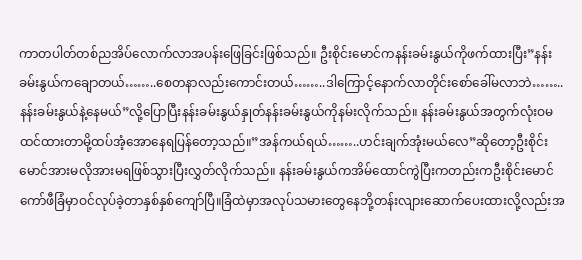ကာတပါတ်တစ်ညအိပ်လောက်လာအပန်းဖြေခြင်းဖြစ်သည်။ ဦးစိုင်းမောင်ကနန်းခမ်းနွယ်ကိုဖက်ထားပြီး”နန်းခမ်းနွယ်ကချောတယ်……..စေတနာလည်းကောင်းတယ်……..ဒါကြောင့်နောက်လာတိုင်းစော်ခေါ်မလာဘဲ……..နန်းခမ်းနွယ်နဲ့နေမယ်”လို့ပြောပြီးနန်းခမ်းနွယ်နှုတ်နန်းခမ်းနွယ်ကိုနမ်းလိုက်သည်။ နန်းခမ်းနွယ်အတွက်လုံးဝမထင်ထားတာမို့ထပ်အံ့အောနေရပြန်တော့သည်။”အန်ကယ်ရယ်……..ဟင်းချက်အုံးမယ်လေ”ဆိုတော့ဦးစိုင်းမောင်အားမလိုအားမရဖြစ်သွားပြီးလွှတ်လိုက်သည်။ နန်းခမ်းနွယ်ကအိမ်ထောင်ကွဲပြီးကတည်းကဦးစိုင်းမောင်ကော်ဖီခြံမှာဝင်လုပ်ခဲ့တာနှစ်နှစ်ကျော်ပြီ။ခြံထဲမှာအလုပ်သမားတွေနေဘို့တန်းလျားဆောက်ပေးထားလို့လည်းအ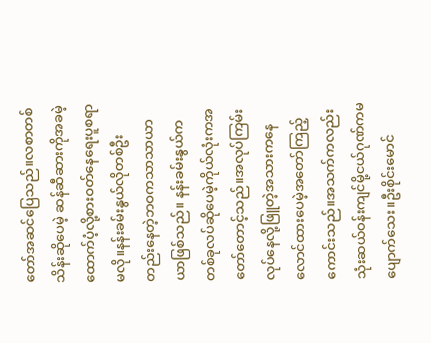တော်အဆင်ပြေသည်။လစာတစ်သိန်းဆိုပေမဲ့ ဆန်ဆီဆားကိုအခမဲ့ထောက်ပံ့လို့စားဝတ်နေရေးပူစရာမလို။နန်းခမ်းနွယ်လိုတစ်ဦးတည်းနေတဲ့ဘဝကသာသာယာယာဖြစ်သည်။ နန်းခမ်းနွယ်ကတစ်ခုလပ်ဆိုပေမဲ့ကိုယ်လုံးကအတော်တောင့်သည်။အလုပ်ကြမ်းလုပ်နေလို့ဖြူတဲ့အသားကနေလောင်ထားပေမဲ့အတော်ကြည့်ကောင်းသည်။အသက်ကလည်းသုံးဆယ်ဝန်းကျင်မို့ငယ်ဂုဏ်ကမပျောက်သေး။ဦးစိုင်းမောင်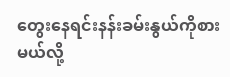တွေးနေရင်းနန်းခမ်းနွယ်ကိုစားမယ်လို့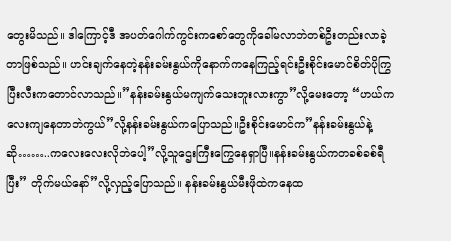တွေးမိသည်။ ဒါကြောင့်ဒီ အပတ်ဂေါက်ကွင်းကစော်တွေကိုခေါ်မလာဘဲတစ်ဦးတည်းလာခဲ့တာဖြစ်သည်။ ဟင်းချက်နေတဲ့နန်းခမ်းနွယ်ကိုနောက်ကနေကြည့်ရင်းဦးစိုင်းမောင်စိတ်ပိုကြွပြီးလီးကတောင်လာသည်။”နန်းခမ်းနွယ်မကျက်သေးဘူးလားကွာ”လို့မေးတော့ “ဟယ်ကလေးကျနေတာဘဲကွယ်”လို့နန်းခမ်းနွယ်ကပြောသည်။ဦးစိုင်းမောင်က”နန်းခမ်းနွယ်နဲ့ဆို……..ကလေးလေးလိုဘဲပေါ့”လို့သူဌေးကြီးကြွေနေရှာပြီ။နန်းခမ်းနွယ်ကတခစ်ခစ်ရီပြီး” တိုက်မယ်နော်”လို့လှည့်ပြောသည်။ နန်းခမ်းနွယ်မီးဖိုထဲကနေထ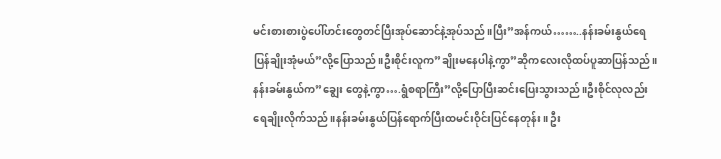မင်းစားစားပွဲပေါ်ဟင်းတွေတင်ပြီးအုပ်ဆောင်နဲ့အုပ်သည်။ပြီး”အန်ကယ်……..နန်းခမ်းနွယ်ရေပြန်ချိုးအုံမယ်”လို့ပြောသည်။ဦးစိုင်းလူက”ချိုးမနေပါနဲ့ကွာ”ဆိုကလေးလိုထပ်ပူဆာပြန်သည်။နန်းခမ်းနွယ်က”ချွေး တွေနဲ့ကွာ….ရွံစရာကြီး”လို့ပြောပြီးဆင်းပြေးသွားသည်။ဦးစိုင်လုလည်းရေချိုးလိုက်သည်။နန်းခမ်းနွယ်ပြန်ရောက်ပြီးထမင်းဝိုင်းပြင်နေတုန်း။ ဦး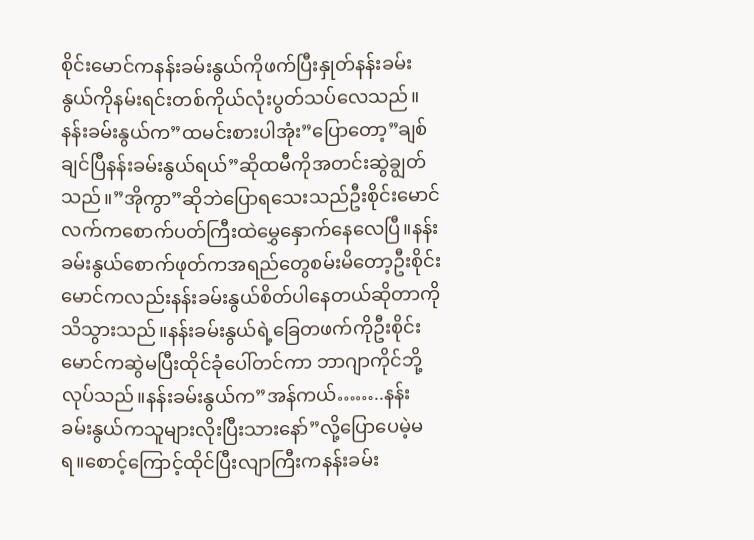စိုင်းမောင်ကနန်းခမ်းနွယ်ကိုဖက်ပြီးနှုတ်နန်းခမ်းနွယ်ကိုနမ်းရင်းတစ်ကိုယ်လုံးပွတ်သပ်လေသည်။နန်းခမ်းနွယ်က”ထမင်းစားပါအုံး”ပြောတော့”ချစ်ချင်ပြီနန်းခမ်းနွယ်ရယ်”ဆိုထမီကိုအတင်းဆွဲချွတ်သည်။”အိုကွာ”ဆိုဘဲပြောရသေးသည်ဦးစိုင်းမောင်လက်ကစောက်ပတ်ကြီးထဲမွှေနှောက်နေလေပြီ။နန်းခမ်းနွယ်စောက်ဖုတ်ကအရည်တွေစမ်းမိတော့ဦးစိုင်းမောင်ကလည်းနန်းခမ်းနွယ်စိတ်ပါနေတယ်ဆိုတာကိုသိသွားသည်။နန်းခမ်းနွယ်ရဲ့ခြေတဖက်ကိုဦးစိုင်းမောင်ကဆွဲမပြီးထိုင်ခုံပေါ်တင်ကာ ဘာဂျာကိုင်ဘို့လုပ်သည်။နန်းခမ်းနွယ်က”အန်ကယ်……..နန်းခမ်းနွယ်ကသူများလိုးပြီးသားနော်”လို့ပြောပေမဲ့မရ။စောင့်ကြောင့်ထိုင်ပြီးလျာကြီးကနန်းခမ်း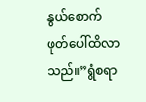နွယ်စောက်ဖုတ်ပေါ်ထိလာသည်။”ရွံစရာ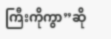ကြီးကိုကွာ”ဆို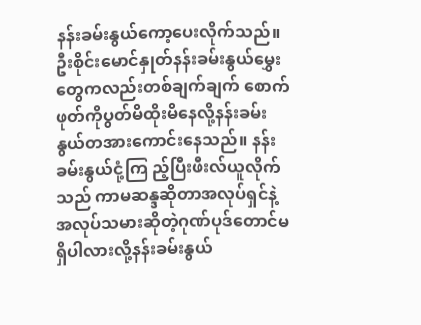နန်းခမ်းနွယ်ကော့ပေးလိုက်သည်။ဦးစိုင်းမောင်နှုတ်နန်းခမ်းနွယ်မွှေးတွေကလည်းတစ်ချက်ချက် စောက်ဖုတ်ကိုပွတ်မိထိုးမိနေလို့နန်းခမ်းနွယ်တအားကောင်းနေသည်။ နန်းခမ်းနွယ်ငုံ့ကြ ည့်ပြီးဖီးလ်ယူလိုက်သည် ကာမဆန္ဒဆိုတာအလုပ်ရှင်နဲ့အလုပ်သမားဆိုတဲ့ဂုဏ်ပုဒ်တောင်မရှိပါလားလို့နန်းခမ်းနွယ်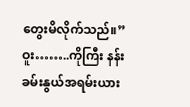တွေးမိလိုက်သည်။”ဝူး……..ကိုကြီး နန်းခမ်းနွယ်အရမ်းယား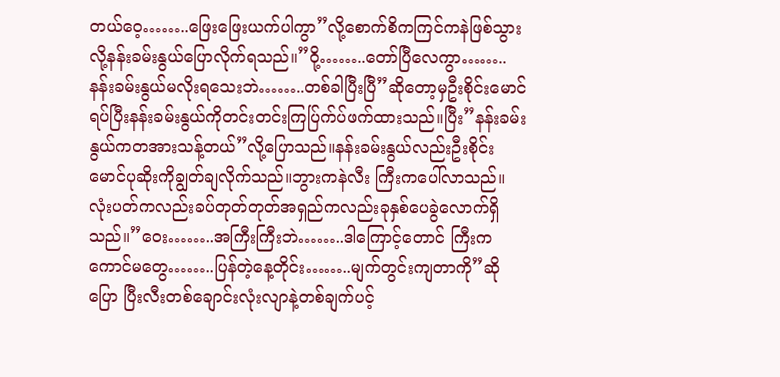တယ်ဝေ့……..ဖြေးဖြေးယက်ပါကွာ”လို့စောက်စိကကြင်ကနဲဖြစ်သွားလို့နန်းခမ်းနွယ်ပြောလိုက်ရသည်။”ဝို့……..တော်ပြီလေကွာ……..နန်းခမ်းနွယ်မလိုးရသေးဘဲ……..တစ်ခါပြီးပြီ”ဆိုတော့မှဦးစိုင်းမောင်ရပ်ပြီးနန်းခမ်းနွယ်ကိုတင်းတင်းကြပ်ြက်ပ်ဖက်ထားသည်။ပြီး”နန်းခမ်းနွယ်ကတအားသန့်တယ်”လို့ပြောသည်။နန်းခမ်းနွယ်လည်းဦးစိုင်းမောင်ပုဆိုးကိုချွတ်ချလိုက်သည်။ဘွားကနဲလီး ကြီးကပေါ်လာသည်။လုံးပတ်ကလည်းခပ်တုတ်တုတ်အရှည်ကလည်းခုနှစ်ပေခွဲလောက်ရှိသည်။”ဝေး……..အကြီးကြီးဘဲ……..ဒါကြောင့်တောင် ကြီးကကောင်မတွေ……..ပြန်တဲ့နေ့တိုင်း……..မျက်တွင်းကျတာကို”ဆိုပြော ပြီးလီးတစ်ချောင်းလုံးလျာနဲ့တစ်ချက်ပင့်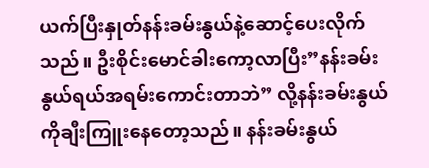ယက်ပြီးနှုတ်နန်းခမ်းနွယ်နဲ့ဆောင့်ပေးလိုက်သည်။ ဦးစိုင်းမောင်ခါးကော့လာပြီး”နန်းခမ်းနွယ်ရယ်အရမ်းကောင်းတာဘဲ” လို့နန်းခမ်းနွယ်ကိုချီးကြူးနေတော့သည်။ နန်းခမ်းနွယ်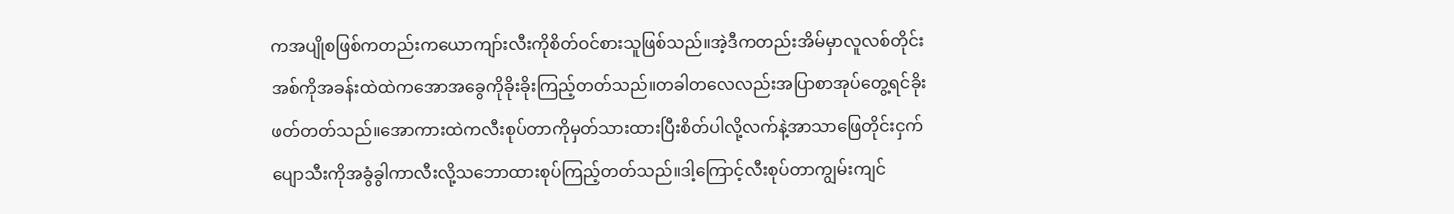ကအပျိုစဖြစ်ကတည်းကယောကျာ်းလီးကိုစိတ်ဝင်စားသူဖြစ်သည်။အဲ့ဒီကတည်းအိမ်မှာလူလစ်တိုင်းအစ်ကိုအခန်းထဲထဲကအောအခွေကိုခိုးခိုးကြည့်တတ်သည်။တခါတလေလည်းအပြာစာအုပ်တွေ့ရင်ခိုးဖတ်တတ်သည်။အောကားထဲကလီးစုပ်တာကိုမှတ်သားထားပြီးစိတ်ပါလို့လက်နဲ့အာသာဖြေတိုင်းငှက်ပျောသီးကိုအခွံခွါကာလီးလို့သဘောထားစုပ်ကြည့်တတ်သည်။ဒါ့ကြောင့်လီးစုပ်တာကျွမ်းကျင်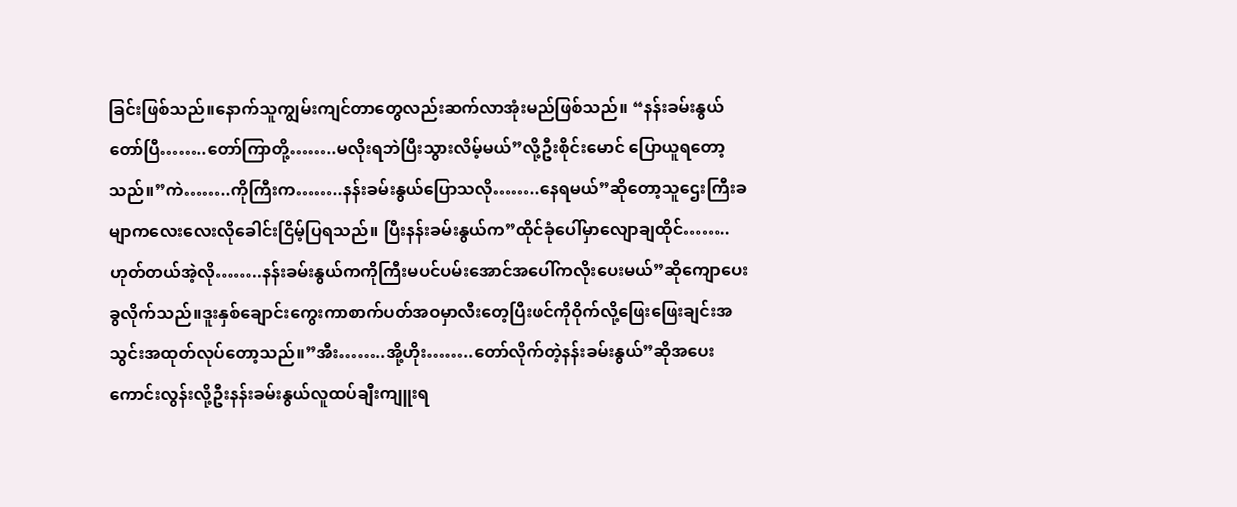ခြင်းဖြစ်သည်။နောက်သူကျွမ်းကျင်တာတွေလည်းဆက်လာအုံးမည်ဖြစ်သည်။ “နန်းခမ်းနွယ်တော်ပြီ……..တော်ကြာတို့……..မလိုးရဘဲပြီးသွားလိမ့်မယ်”လို့ဦးစိုင်းမောင် ပြောယူရတော့သည်။”ကဲ……..ကိုကြီးက……..နန်းခမ်းနွယ်ပြောသလို……..နေရမယ်”ဆိုတော့သူဌေးကြီးခမျာကလေးလေးလိုခေါင်းငြိမ့်ပြရသည်။ ပြီးနန်းခမ်းနွယ်က”ထိုင်ခုံပေါ်မှာလျောချထိုင်……..ဟုတ်တယ်အဲ့လို……..နန်းခမ်းနွယ်ကကိုကြီးမပင်ပမ်းအောင်အပေါ်ကလိုးပေးမယ်”ဆိုကျောပေးခွလိုက်သည်။ဒူးနှစ်ချောင်းကွေးကာစာက်ပတ်အဝမှာလီးတေ့ပြီးဖင်ကိုဝိုက်လို့ဖြေးဖြေးချင်းအသွင်းအထုတ်လုပ်တော့သည်။”အီး……..အို့ဟိုး……..တော်လိုက်တဲ့နန်းခမ်းနွယ်”ဆိုအပေးကောင်းလွန်းလို့ဦးနန်းခမ်းနွယ်လူထပ်ချီးကျူးရ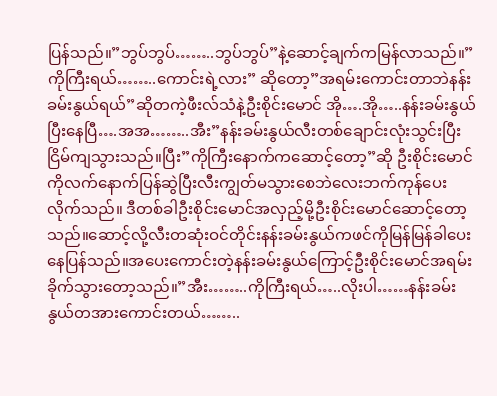ပြန်သည်။”ဘွပ်ဘွပ်……..ဘွပ်ဘွပ်”နဲ့ဆောင့်ချက်ကမြန်လာသည်။”ကိုကြီးရယ်……..ကောင်းရဲ့လား” ဆိုတော့”အရမ်းကောင်းတာဘဲနန်းခမ်းနွယ်ရယ်”ဆိုတကဲ့ဖီးလ်သံနဲ့ဦးစိုင်းမောင် အို….အို…..နန်းခမ်းနွယ်ပြီးနေပြီ….အအ……..အီး”နန်းခမ်းနွယ်လီးတစ်ချောင်းလုံးသွင်းပြီးငြိမ်ကျသွားသည်။ပြီး”ကိုကြီးနောက်ကဆောင့်တော့”ဆို ဦးစိုင်းမောင်ကိုလက်နောက်ပြန်ဆွဲပြီးလီးကျွတ်မသွားစေဘဲလေးဘက်ကုန်ပေးလိုက်သည်။ ဒီတစ်ခါဦးစိုင်းမောင်အလှည့်မို့ဦးစိုင်းမောင်ဆောင့်တော့သည်။ဆောင့်လို့လီးတဆုံးဝင်တိုင်းနန်းခမ်းနွယ်ကဖင်ကိုမြန်မြန်ခါပေးနေပြန်သည်။အပေးကောင်းတဲ့နန်းခမ်းနွယ်ကြောင့်ဦးစိုင်းမောင်အရမ်းခိုက်သွားတော့သည်။”အီး……..ကိုကြီးရယ်…..လိုးပါ……နန်းခမ်းနွယ်တအားကောင်းတယ်……..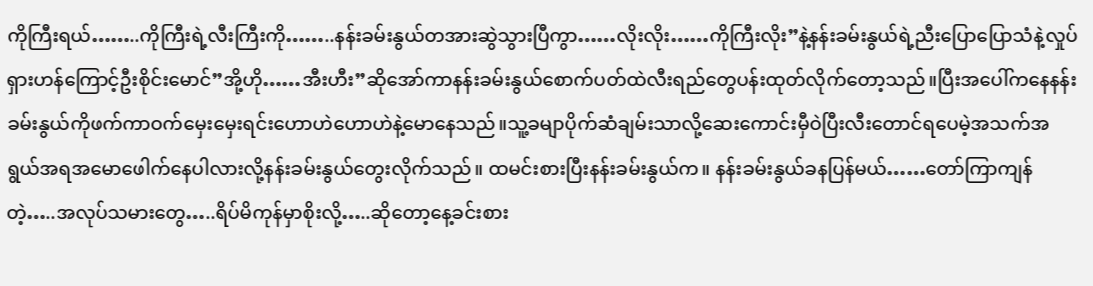ကိုကြီးရယ်……..ကိုကြီးရဲ့လီးကြီးကို……..နန်းခမ်းနွယ်တအားဆွဲသွားပြီကွာ……လိုးလိုး……ကိုကြီးလိုး”နဲ့နန်းခမ်းနွယ်ရဲ့ညီးပြောပြောသံနဲ့လှုပ်ရှားဟန်ကြောင့်ဦးစိုင်းမောင်”အို့ဟို……အီးဟီး”ဆိုအော်ကာနန်းခမ်းနွယ်စောက်ပတ်ထဲလီးရည်တွေပန်းထုတ်လိုက်တော့သည်။ပြီးအပေါ်ကနေနန်းခမ်းနွယ်ကိုဖက်ကာဝက်မှေးမှေးရင်းဟောဟဲဟောဟဲနဲ့မောနေသည်။သူ့ခမျာပိုက်ဆံချမ်းသာလို့ဆေးကောင်းမှီဝဲပြီးလီးတောင်ရပေမဲ့အသက်အရွယ်အရအမောဖေါက်နေပါလားလို့နန်းခမ်းနွယ်တွေးလိုက်သည်။ ထမင်းစားပြီးနန်းခမ်းနွယ်က။ နန်းခမ်းနွယ်ခနပြန်မယ်……တော်ကြာကျန်တဲ့…..အလုပ်သမားတွေ…..ရိပ်မိကုန်မှာစိုးလို့…..ဆိုတော့နေ့ခင်းစား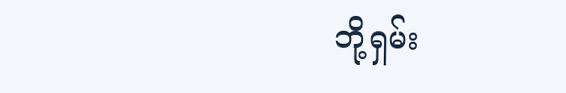ဘို့ရှမ်း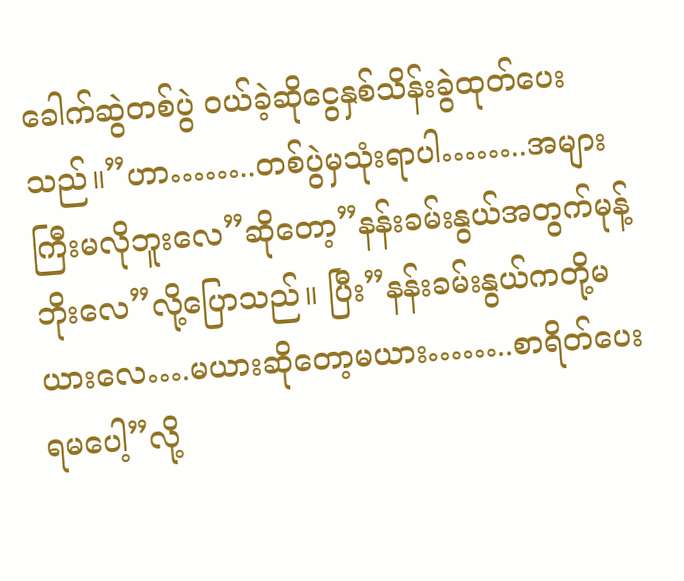ခေါက်ဆွဲတစ်ပွဲ ဝယ်ခဲ့ဆိုငွေနှစ်သိန်းခွဲထုတ်ပေးသည်။”ဟာ……..တစ်ပွဲမှသုံးရာပါ……..အများကြီးမလိုဘူးလေ”ဆိုတော့”နန်းခမ်းနွယ်အတွက်မုန့်ဘိုးလေ”လို့ပြောသည်။ ပြီး”နန်းခမ်းနွယ်ကတို့မယားလေ….မယားဆိုတော့မယား……..စာရိတ်ပေးရမပေါ့”လို့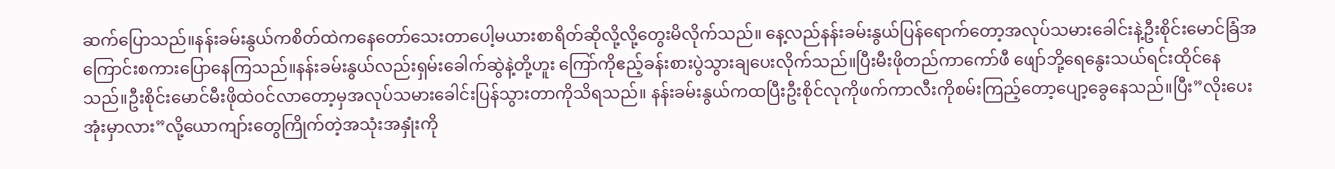ဆက်ပြောသည်။နန်းခမ်းနွယ်ကစိတ်ထဲကနေတော်သေးတာပေါ့မယားစာရိတ်ဆိုလို့လို့တွေးမိလိုက်သည်။ နေ့လည်နန်းခမ်းနွယ်ပြန်ရောက်တော့အလုပ်သမားခေါင်းနဲ့ဦးစိုင်းမောင်ခြံအ ကြောင်းစကားပြောနေကြသည်။နန်းခမ်းနွယ်လည်းရှမ်းခေါက်ဆွဲနဲ့တို့ဟူး ကြော်ကိုဧည့်ခန်းစားပွဲသွားချပေးလိုက်သည်။ပြီးမီးဖိုတည်ကာကော်ဖီ ဖျော်ဘို့ရေနွေးသယ်ရင်းထိုင်နေသည်။ဦးစိုင်းမောင်မီးဖိုထဲဝင်လာတော့မှအလုပ်သမားခေါင်းပြန်သွားတာကိုသိရသည်။ နန်းခမ်းနွယ်ကထပြီးဦးစိုင်လုကိုဖက်ကာလီးကိုစမ်းကြည့်တော့ပျော့ခွေနေသည်။ပြီး”လိုးပေးအုံးမှာလား”လို့ယောကျာ်းတွေကြိုက်တဲ့အသုံးအနှုံးကို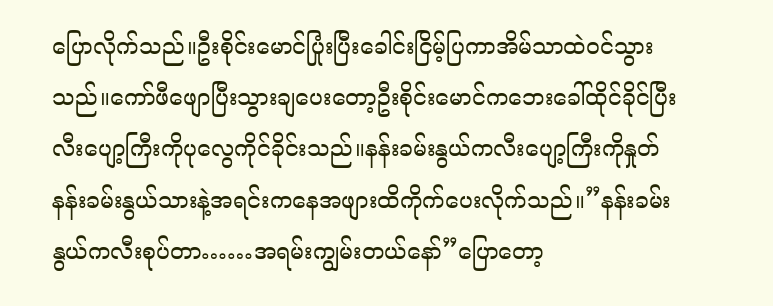ပြောလိုက်သည်။ဦးစိုင်းမောင်ပြုံးပြီးခေါင်းငြိမ့်ပြကာအိမ်သာထဲဝင်သွားသည်။ကော်ဖီဖျောပြီးသွားချပေးတော့ဦးစိုင်းမောင်ကဘေးခေါ်ထိုင်ခိုင်ပြီးလီးပျော့ကြီးကိုပုလွေကိုင်ခိုင်းသည်။နန်းခမ်းနွယ်ကလီးပျော့ကြီးကိုနှုတ်နန်းခမ်းနွယ်သားနဲ့အရင်းကနေအဖျားထိကိုက်ပေးလိုက်သည်။”နန်းခမ်းနွယ်ကလီးစုပ်တာ……အရမ်းကျွမ်းတယ်နော်”ပြောတော့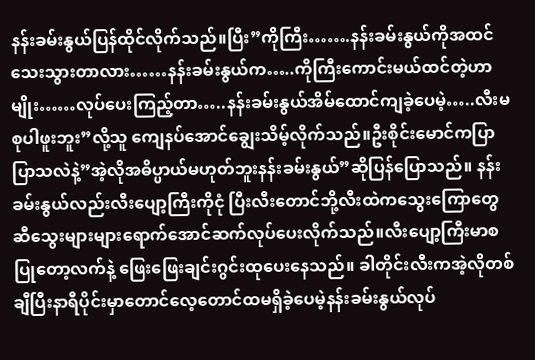နန်းခမ်းနွယ်ပြန်ထိုင်လိုက်သည်။ပြီး”ကိုကြီး…….နန်းခမ်းနွယ်ကိုအထင်သေးသွားတာလား……နန်းခမ်းနွယ်က…..ကိုကြီးကောင်းမယ်ထင်တဲ့ဟာမျိုး……လုပ်ပေးကြည့်တာ…..နန်းခမ်းနွယ်အိမ်ထောင်ကျခဲ့ပေမဲ့…..လီးမစုပါဖူးဘူး”လို့သူ ကျေနပ်အောင်ချွေးသိမ့်လိုက်သည်။ဦးစိုင်းမောင်ကပြာပြာသလဲနဲ့”အဲ့လိုအဓိပ္ပာယ်မဟုတ်ဘူးနန်းခမ်းနွယ်”ဆိုပြန်ပြောသည်။ နန်းခမ်းနွယ်လည်းလီးပျော့ကြီးကိုငုံ ပြီးလီးတောင်ဘို့လီးထဲကသွေးကြောတွေဆီသွေးများများရောက်အောင်ဆက်လုပ်ပေးလိုက်သည်။လီးပျော့ကြီးမာစပြုတော့လက်နဲ့ ဖြေးဖြေးချင်းဂွင်းထုပေးနေသည်။ ခါတိုင်းလီးကအဲ့လိုတစ်ချီပြီးနာရီပိုင်းမှာတောင်လေ့တောင်ထမရှိခဲ့ပေမဲ့နန်းခမ်းနွယ်လုပ်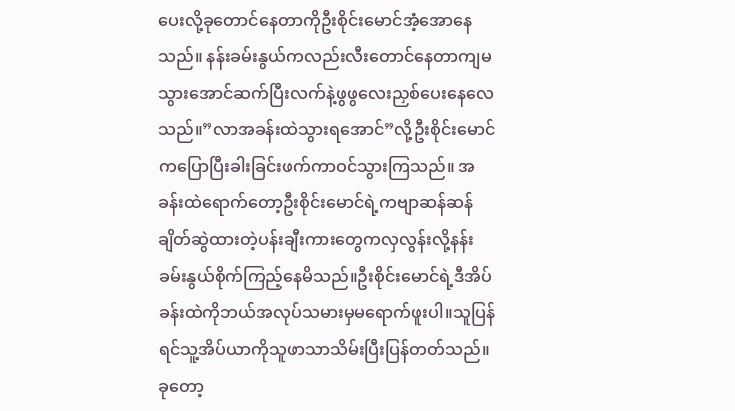ပေးလို့ခုတောင်နေတာကိုဦးစိုင်းမောင်အံ့အောနေသည်။ နန်းခမ်းနွယ်ကလည်းလီးတောင်နေတာကျမသွားအောင်ဆက်ပြီးလက်နဲ့ဖွဖွလေးညှစ်ပေးနေလေသည်။”လာအခန်းထဲသွားရအောင်”လို့ဦးစိုင်းမောင်ကပြောပြီးခါးခြင်းဖက်ကာဝင်သွားကြသည်။ အခန်းထဲရောက်တော့ဦးစိုင်းမောင်ရဲ့ကဗျာဆန်ဆန်ချိတ်ဆွဲထားတဲ့ပန်းချီးကားတွေကလှလွန်းလို့နန်းခမ်းနွယ်စိုက်ကြည့်နေမိသည်။ဦးစိုင်းမောင်ရဲ့ဒီအိပ်ခန်းထဲကိုဘယ်အလုပ်သမားမှမရောက်ဖူးပါ။သူပြန်ရင်သူ့အိပ်ယာကိုသူဖာသာသိမ်းပြီးပြန်တတ်သည်။ခုတော့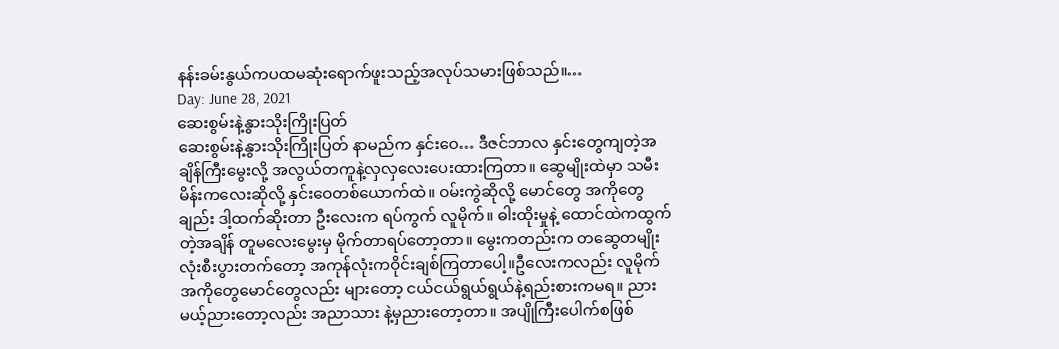နန်းခမ်းနွယ်ကပထမဆုံးရောက်ဖူးသည့်အလုပ်သမားဖြစ်သည်။…
Day: June 28, 2021
ဆေးစွမ်းနဲ့နွားသိုးကြိုးပြတ်
ဆေးစွမ်းနဲ့နွားသိုးကြိုးပြတ် နာမည်က နှင်းဝေ… ဒီဇင်ဘာလ နှင်းတွေကျတဲ့အချိန်ကြီးမွေးလို့ အလွယ်တကူနဲ့လှလှလေးပေးထားကြတာ။ ဆွေမျိုးထဲမှာ သမီးမိန်းကလေးဆိုလို့ နှင်းဝေတစ်ယောက်ထဲ။ ဝမ်းကွဲဆိုလို့ မောင်တွေ အကိုတွေချည်း ဒါ့ထက်ဆိုးတာ ဦးလေးက ရပ်ကွက် လူမိုက်။ ဓါးထိုးမှုနဲ့ ထောင်ထဲကထွက်တဲ့အချိန် တူမလေးမွေးမှ မိုက်တာရပ်တော့တာ။ မွေးကတည်းက တဆွေတမျိုးလုံးစီးပွားတက်တော့ အကုန်လုံးကဝိုင်းချစ်ကြတာပေါ့။ဦလေးကလည်း လူမိုက် အကိုတွေမောင်တွေလည်း များတော့ ငယ်ငယ်ရွယ်ရွယ်နဲ့ရည်းစားကမရ။ ညားမယ့်ညားတော့လည်း အညာသား နဲ့မှညားတော့တာ။ အပျိုကြီးပေါက်စဖြစ်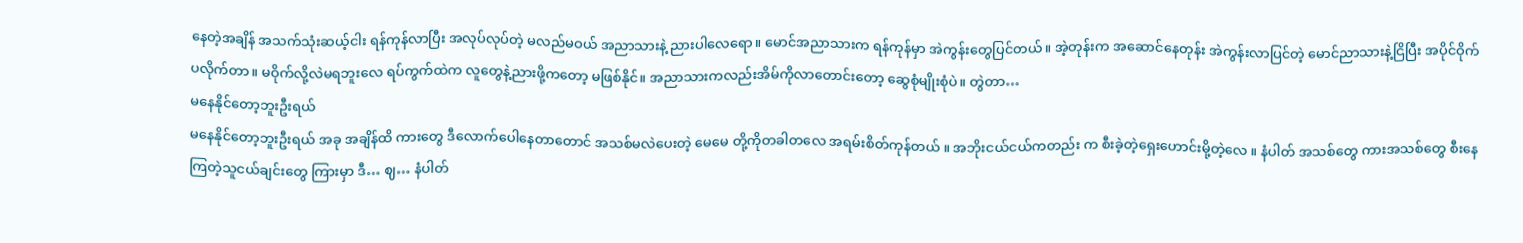နေတဲ့အချိန် အသက်သုံးဆယ့်ငါး ရန်ကုန်လာပြီး အလုပ်လုပ်တဲ့ မလည်မဝယ် အညာသားနဲ့ ညားပါလေရော။ မောင်အညာသားက ရန်ကုန်မှာ အဲကွန်းတွေပြင်တယ်။ အဲ့တုန်းက အဆောင်နေတုန်း အဲကွန်းလာပြင်တဲ့ မောင်ညာသားနဲ့ငြိပြီး အပိုင်ဝိုက်ပလိုက်တာ။ မဝိုက်လို့လဲမရဘူးလေ ရပ်ကွက်ထဲက လူတွေနဲ့ညားဖို့ကတော့ မဖြစ်နိုင်။ အညာသားကလည်းအိမ်ကိုလာတောင်းတော့ ဆွေစုံမျိုးစုံပဲ။ တွဲတာ…
မနေနိုင်တော့ဘူးဦးရယ်
မနေနိုင်တော့ဘူးဦးရယ် အခု အချိန်ထိ ကားတွေ ဒီလောက်ပေါနေတာတောင် အသစ်မလဲပေးတဲ့ မေမေ တို့ကိုတခါတလေ အရမ်းစိတ်ကုန်တယ် ။ အဘိုးငယ်ငယ်ကတည်း က စီးခဲ့တဲ့ရှေးဟောင်းမို့တဲ့လေ ။ နံပါတ် အသစ်တွေ ကားအသစ်တွေ စီးနေကြတဲ့သူငယ်ချင်းတွေ ကြားမှာ ဒီ… ဈ… နံပါတ်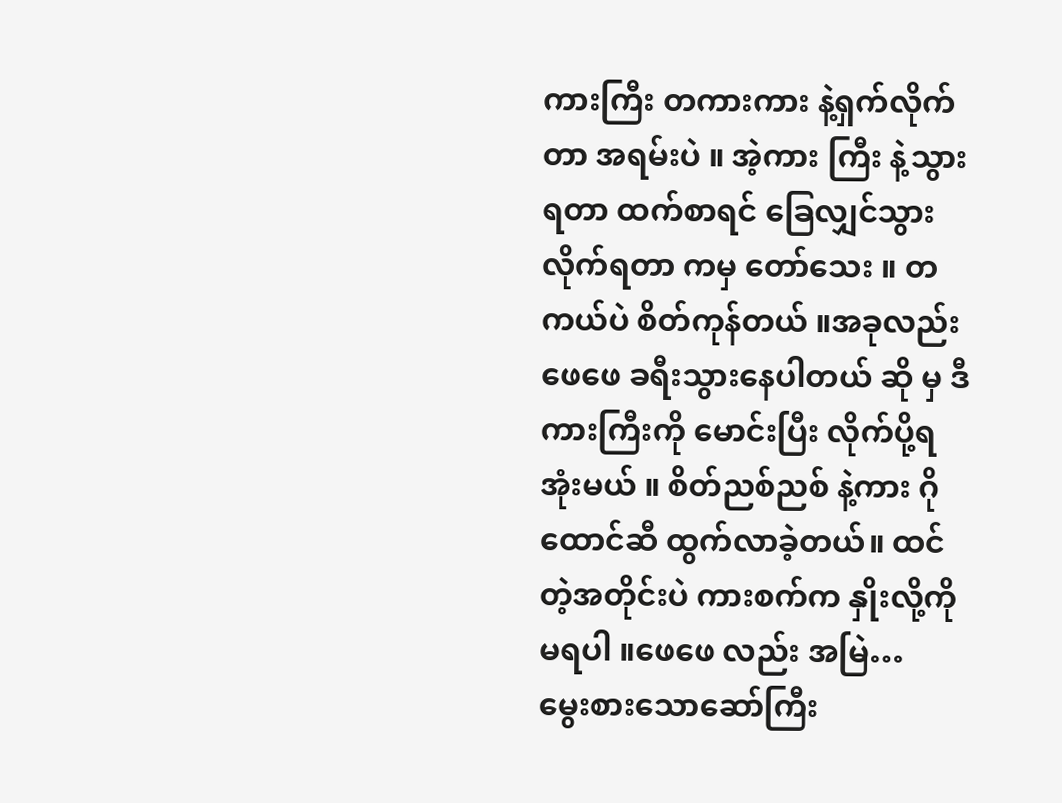ကားကြီး တကားကား နဲ့ရှက်လိုက်တာ အရမ်းပဲ ။ အဲ့ကား ကြီး နဲ့သွားရတာ ထက်စာရင် ခြေလျှင်သွားလိုက်ရတာ ကမှ တော်သေး ။ တကယ်ပဲ စိတ်ကုန်တယ် ။အခုလည်း ဖေဖေ ခရီးသွားနေပါတယ် ဆို မှ ဒီကားကြီးကို မောင်းပြီး လိုက်ပို့ရအုံးမယ် ။ စိတ်ညစ်ညစ် နဲ့ကား ဂိုထောင်ဆီ ထွက်လာခဲ့တယ်။ ထင်တဲ့အတိုင်းပဲ ကားစက်က နှိုးလို့ကိုမရပါ ။ဖေဖေ လည်း အမြဲ…
မွေးစားသောဆော်ကြီး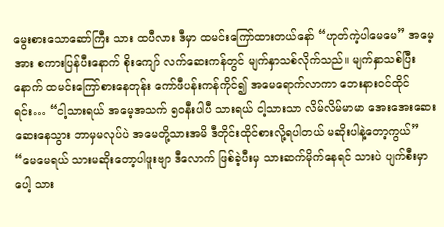မွေးစားသောဆော်ကြီး သား ထပီလား ဒီမှာ ထမင်းကြော်ထားတယ်နော် “ဟုတ်ကဲ့ပါမေမေ” အမေ့အား စကားပြန်ပီးနောက် စိုးကျော် လက်ဆေးကန်တွင် မျက်နှာသစ်လိုက်သည်။ မျက်နှာသစ်ပြီးနောက် ထမင်းကြော်စားနေတုန်း ကော်ဖီပန်းကန်ကိုင်၍ အမေရောက်လာကာ ဘေးနားဝင်ထိုင်ရင်း… “ငါ့သားရယ် အမေ့အသက် ၅၀နီးပါပီ သားရယ် ငါ့သားသာ လိမ်လိမ်မာမာ အေးအေးဆေးဆေးနေသွား ဘာမှမလုပ်ပဲ အမေတို့သားအမိ ဒီတိုင်းထိုင်စားလို့ရပါတယ် မဆိုးပါနဲ့တော့ကွယ်” “မေမေရယ် သားမဆိုးတော့ပါဖူးဗျာ ဒီလောက် ဖြစ်ခဲ့ပီးမှ သားဆက်မိုက်နေရင် သားပဲ ပျက်စီးမှာပေါ့ သား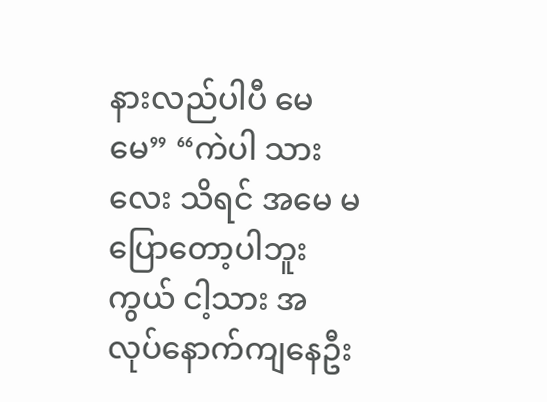နားလည်ပါပီ မေမေ” “ကဲပါ သားလေး သိရင် အမေ မပြောတော့ပါဘူးကွယ် ငါ့သား အလုပ်နောက်ကျနေဦး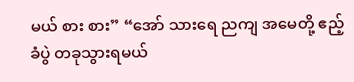မယ် စား စား” “အော် သားရေ ညကျ အမေတို့ ဧည့်ခံပွဲ တခုသွားရမယ်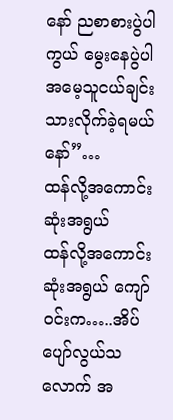နော် ညစာစားပွဲပါကွယ် မွေးနေပွဲပါ အမေ့သူငယ်ချင်း သားလိုက်ခဲ့ရမယ်နော်”…
ထန်လို့အကောင်းဆုံးအရွယ်
ထန်လို့အကောင်းဆုံးအရွယ် ကျော်ဝင်းက…..အိပ်ပျော်လွယ်သလောက် အ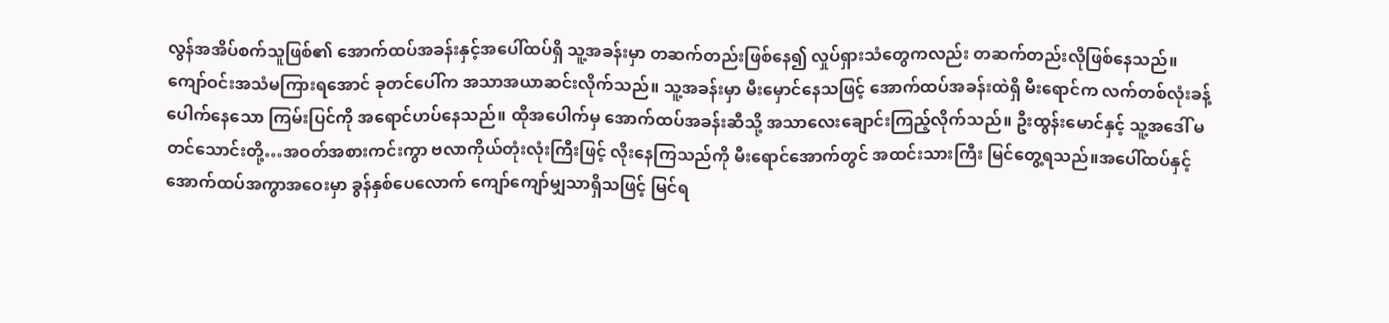လွန်အအိပ်စက်သူဖြစ်၏ အောက်ထပ်အခန်းနှင့်အပေါ်ထပ်ရှိ သူ့အခန်းမှာ တဆက်တည်းဖြစ်နေ၍ လှုပ်ရှားသံတွေကလည်း တဆက်တည်းလိုဖြစ်နေသည်။ ကျော်ဝင်းအသံမကြားရအောင် ခုတင်ပေါ်က အသာအယာဆင်းလိုက်သည်။ သူ့အခန်းမှာ မီးမှောင်နေသဖြင့် အောက်ထပ်အခန်းထဲရှိ မီးရောင်က လက်တစ်လုံးခန့် ပေါက်နေသော ကြမ်းပြင်ကို အရောင်ဟပ်နေသည်။ ထိုအပေါက်မှ အောက်ထပ်အခန်းဆီသို့ အသာလေးချောင်းကြည့်လိုက်သည်။ ဦးထွန်းမောင်နှင့် သူ့အဒေါ် မတင်သောင်းတို့…အဝတ်အစားကင်းကွာ ဗလာကိုယ်တုံးလုံးကြီးဖြင့် လိုးနေကြသည်ကို မီးရောင်အောက်တွင် အထင်းသားကြီး မြင်တွေ့ရသည်။အပေါ်ထပ်နှင့် အောက်ထပ်အကွာအဝေးမှာ ခွန်နှစ်ပေလောက် ကျော်ကျော်မျှသာရှိသဖြင့် မြင်ရ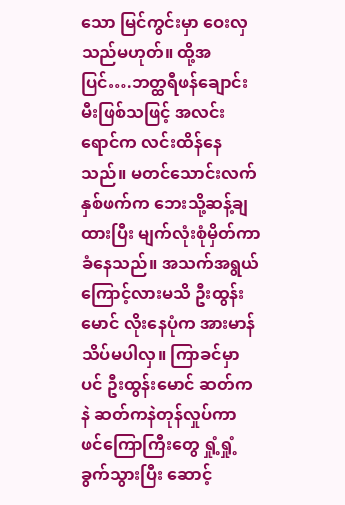သော မြင်ကွင်းမှာ ဝေးလှသည်မဟုတ်။ ထို့အပြင်….ဘတ္ထရီဖန်ချောင်း မီးဖြစ်သဖြင့် အလင်းရောင်က လင်းထိန်နေသည်။ မတင်သောင်းလက်နှစ်ဖက်က ဘေးသို့ဆန့်ချထားပြီး မျက်လုံးစုံမှိတ်ကာ ခံနေသည်။ အသက်အရွယ်ကြောင့်လားမသိ ဦးထွန်းမောင် လိုးနေပုံက အားမာန်သိပ်မပါလှ။ ကြာခင်မှာပင် ဦးထွန်းမောင် ဆတ်ကနဲ ဆတ်ကနဲတုန်လှုပ်ကာ ဖင်ကြောကြီးတွေ ရှုံ့ရှုံ့ခွက်သွားပြီး ဆောင့်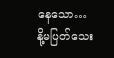နေသော…
နို့မပြတ်သေး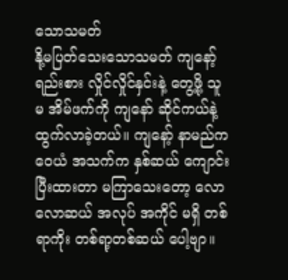သောသမတ်
နို့မပြတ်သေးသောသမတ် ကျနော့် ရည်းစား လှိုင်လှိုင်နှင်းနဲ့ တွေ့ဖို့ သူမ အိမ်ဖက်ကို ကျနော် ဆိုင်ကယ်နဲ့ ထွက်လာခဲ့တယ်။ ကျနော့် နာမည်က ဝေယံ အသက်က နှစ်ဆယ် ကျောင်းပြီးထားတာ မကြာသေးတော့ လောလောဆယ် အလုပ် အကိုင် မရှိ တစ်ရာကိုး တစ်ရာ့တစ်ဆယ် ပေါ့ဗျာ။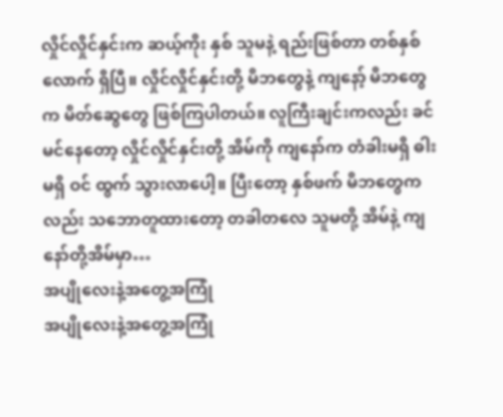လှိုင်လှိုင်နှင်းက ဆယ့်ကိုး နှစ် သူမနဲ့ ရည်းဖြစ်တာ တစ်နှစ်လောက် ရှိပြီ။ လှိုင်လှိုင်နှင်းတို့ မိဘတွေနဲ့ ကျနော့် မိဘတွေက မိတ်ဆွေတွေ ဖြစ်ကြပါတယ်။ လူကြီးချင်းကလည်း ခင်မင်နေတော့ လှိုင်လှိုင်နှင်းတို့ အိမ်ကို ကျနော်က တံခါးမရှိ ဓါးမရှိ ဝင် ထွက် သွားလာပေါ့။ ပြီးတော့ နှစ်ဖက် မိဘတွေကလည်း သဘောတူထားတော့ တခါတလေ သူမတို့ အိမ်နဲ့ ကျနော်တို့အိမ်မှာ…
အပျိုလေးနဲ့အတွေ့အကြုံ
အပျိုလေးနဲ့အတွေ့အကြုံ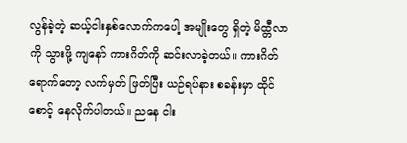လွန်ခဲ့တဲ့ ဆယ့်ငါးနှစ်လောက်ကပေါ့ အမျိုးတွေ ရှိတဲ့ မိထ္တီလာကို သွားဖို့ ကျနော် ကားဂိတ်ကို ဆင်းလာခဲ့တယ်။ ကားဂိတ် ရောက်တော့ လက်မှတ် ဖြတ်ပြီး ယဉ်ရပ်နား စခန်းမှာ ထိုင်စောင့် နေလိုက်ပါတယ်။ ညနေ ငါး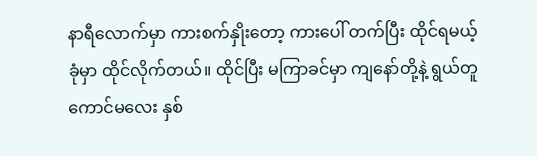နာရီလောက်မှာ ကားစက်နှိုးတော့ ကားပေါ် တက်ပြီး ထိုင်ရမယ့် ခုံမှာ ထိုင်လိုက်တယ်။ ထိုင်ပြီး မကြာခင်မှာ ကျနော်တို့နဲ့ ရွယ်တူ ကောင်မလေး နှစ်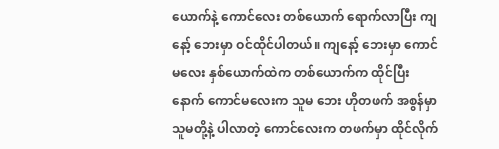ယောက်နဲ့ ကောင်လေး တစ်ယောက် ရောက်လာပြီး ကျနော့် ဘေးမှာ ဝင်ထိုင်ပါတယ်။ ကျနော့် ဘေးမှာ ကောင်မလေး နှစ်ယောက်ထဲက တစ်ယောက်က ထိုင်ပြီး နောက် ကောင်မလေးက သူမ ဘေး ဟိုတဖက် အစွန်မှာ သူမတို့နဲ့ ပါလာတဲ့ ကောင်လေးက တဖက်မှာ ထိုင်လိုက်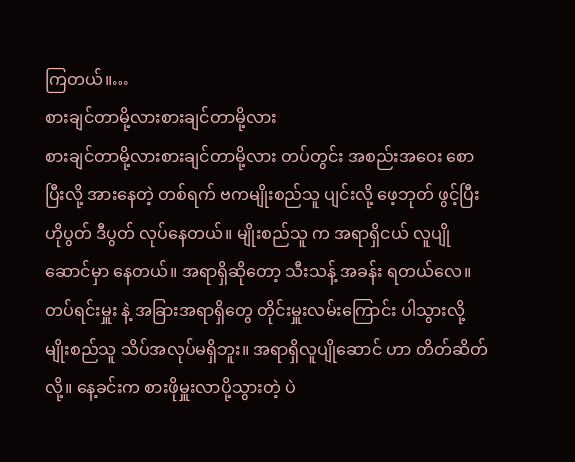ကြတယ်။…
စားချင်တာမို့လားစားချင်တာမို့လား
စားချင်တာမို့လားစားချင်တာမို့လား တပ်တွင်း အစည်းအဝေး စောပြီးလို့ အားနေတဲ့ တစ်ရက် ဗကမျိုးစည်သူ ပျင်းလို့ ဖေ့ဘုတ် ဖွင့်ပြီး ဟိုပွတ် ဒီပွတ် လုပ်နေတယ်။ မျိုးစည်သူ က အရာရှိငယ် လူပျိုဆောင်မှာ နေတယ်။ အရာရှိဆိုတော့ သီးသန့် အခန်း ရတယ်လေ။ တပ်ရင်းမှူး နဲ့ အခြားအရာရှိတွေ တိုင်းမှူးလမ်းကြောင်း ပါသွားလို့ မျိုးစည်သူ သိပ်အလုပ်မရှိဘူး။ အရာရှိလူပျိုဆောင် ဟာ တိတ်ဆိတ်လို့။ နေ့ခင်းက စားဖိုမှူးလာပို့သွားတဲ့ ပဲ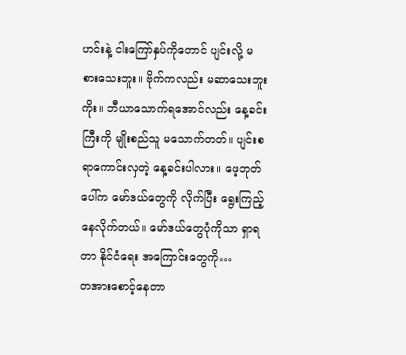ဟင်းနဲ့ ငါးကြော်နှပ်ကိုတောင် ပျင်းလို့ မစားသေးဘူး။ ဗိုက်ကလည်း မဆာသေးဘူးကိုး။ ဘီယာသောက်ရအောင်လည်း နေ့ခင်းကြီးကို မျိုးစည်သူ မသောက်တတ်။ ပျင်းစရာကောင်းလှတဲ့ နေ့ခင်းပါလား။ ဖေ့ဘုတ် ပေါ်က မော်ဒယ်တွေကို လိုက်ပြီး ရွေးကြည့်နေလိုက်တယ်။ မော်ဒယ်တွေပုံကိုသာ ရှာရတာ နိုင်ငံရေး အကြောင်းတွေကို…
တအားစောင့်နေတာ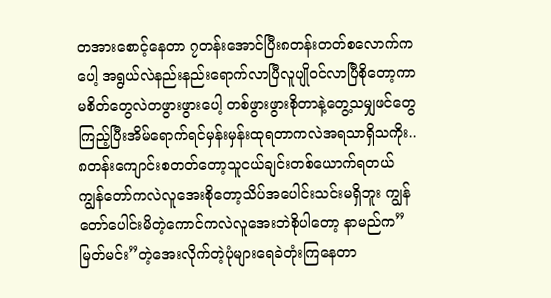တအားစောင့်နေတာ ၇တန်းအောင်ပြီး၈တန်းတတ်စလောက်ကပေါ့ အရွယ်လဲနည်းနည်းရောက်လာပြီလူပျိုဝင်လာပြီစိုတော့ကာမစိတ်တွေလဲတဖွားဖွားပေါ့ တစ်ဖွားဖွားစိုတာနဲ့တွေ့သမျှဖင်တွေကြည့်ပြီးအိမ်ရောက်ရင်မှန်းမှန်းထုရတာကလဲအရသာရှိသကိုး.. ၈တန်းကျောင်းစတတ်တော့သူငယ်ချင်းတစ်ယောက်ရတယ်ကျွန်တော်ကလဲလူအေးစိုတော့သိပ်အပေါင်းသင်းမရှိဘူး ကျွန်တော်ပေါင်းမိတဲ့ကောင်ကလဲလူအေးဘဲစိုပါတော့ နာမည်က”မြတ်မင်း”တဲ့အေးလိုက်တဲ့ပုံများရေခဲတုံးကြနေတာ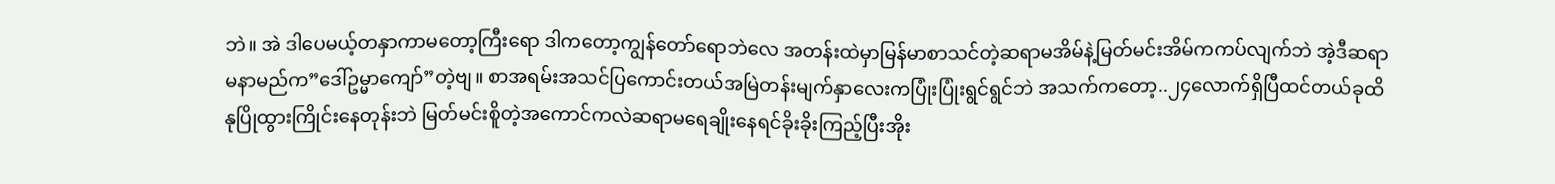ဘဲ။ အဲ ဒါပေမယ့်တနှာကာမတော့ကြီးရော ဒါကတော့ကျွန်တော်ရောဘဲလေ အတန်းထဲမှာမြန်မာစာသင်တဲ့ဆရာမအိမ်နဲ့မြတ်မင်းအိမ်ကကပ်လျက်ဘဲ အဲ့ဒီဆရာမနာမည်က”ဒေါ်ဥမ္မာကျော်”တဲ့ဗျ။ စာအရမ်းအသင်ပြကောင်းတယ်အမြဲတန်းမျက်နှာလေးကပြုံးပြုံးရွင်ရွင်ဘဲ အသက်ကတော့..၂၄လောက်ရှိပြီထင်တယ်ခုထိနုပြိုထွားကြိုင်းနေတုန်းဘဲ မြတ်မင်းစိူတဲ့အကောင်ကလဲဆရာမရေချိုးနေရင်ခိုးခိုးကြည့်ပြီးအိုး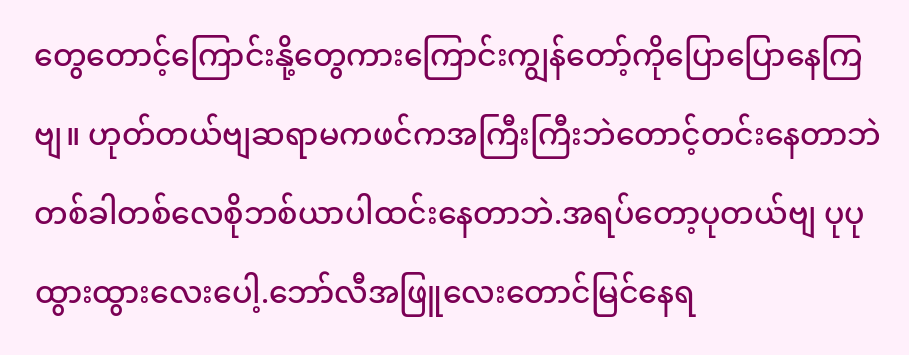တွေတောင့်ကြောင်းနို့တွေကားကြောင်းကျွန်တော့်ကိုပြောပြောနေကြဗျ။ ဟုတ်တယ်ဗျဆရာမကဖင်ကအကြီးကြီးဘဲတောင့်တင်းနေတာဘဲတစ်ခါတစ်လေစိုဘစ်ယာပါထင်းနေတာဘဲ.အရပ်တော့ပုတယ်ဗျ ပုပုထွားထွားလေးပေါ့.ဘော်လီအဖြူလေးတောင်မြင်နေရ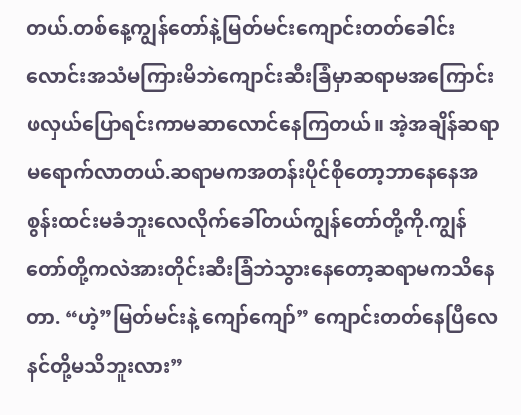တယ်.တစ်နေ့ကျွန်တော်နဲ့မြတ်မင်းကျောင်းတတ်ခေါင်းလောင်းအသံမကြားမိဘဲကျောင်းဆီးခြံမှာဆရာမအကြောင်းဖလှယ်ပြောရင်းကာမဆာလောင်နေကြတယ်။ အဲ့အချိန်ဆရာမရောက်လာတယ်.ဆရာမကအတန်းပိုင်စိုတော့ဘာနေနေအစွန်းထင်းမခံဘူးလေလိုက်ခေါ်တယ်ကျွန်တော်တို့ကို.ကျွန်တော်တို့ကလဲအားတိုင်းဆီးခြံဘဲသွားနေတော့ဆရာမကသိနေတာ. “ဟဲ့”မြတ်မင်းနဲ့ ကျော်ကျော်” ကျောင်းတတ်နေပြီလေ နင်တို့မသိဘူးလား”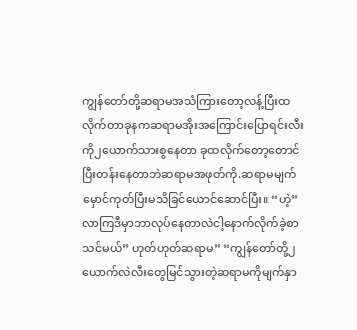ကျွန်တော်တို့ဆရာမအသံကြားတော့လန့်ပြီးထလိုက်တာခုနကဆရာမအိုးအကြောင်းပြောရင်းလီးကို၂ယောက်သားစွနေတာ ခုထလိုက်တော့တောင်ပြီးတန်းနေတာဘဲဆရာမအဖုတ်ကို.ဆရာမမျက်မှောင်ကုတ်ပြီးမသိခြင်ယောင်ဆောင်ပြီး။ “ဟဲ့”လာကြဒီမှာဘာလုပ်နေတာလဲငါ့နောက်လိုက်ခဲ့စာသင်မယ်” ဟုတ်ဟုတ်ဆရာမ” “ကျွန်တော်တို့၂ယောက်လဲလီးတွေမြင်သွားတဲ့ဆရာမကိုမျက်နှာ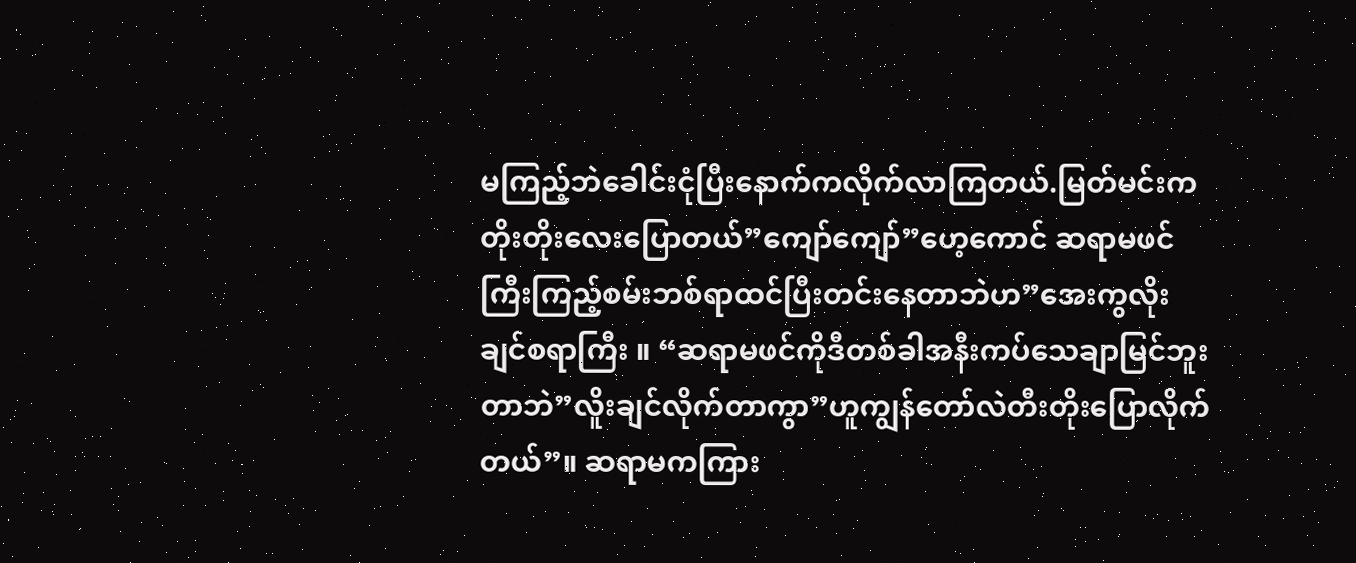မကြည့်ဘဲခေါင်းငုံပြီးနောက်ကလိုက်လာကြတယ်.မြတ်မင်းကတိုးတိုးလေးပြောတယ်”ကျော်ကျော်”ဟေ့ကောင် ဆရာမဖင်ကြီးကြည့်စမ်းဘစ်ရာထင်ပြီးတင်းနေတာဘဲဟ”အေးကွလိုးချင်စရာကြီး ။ “ဆရာမဖင်ကိုဒီတစ်ခါအနီးကပ်သေချာမြင်ဘူးတာဘဲ”လိူးချင်လိုက်တာကွာ”ဟူကျွန်တော်လဲတီးတိုးပြောလိုက်တယ်”။ ဆရာမကကြား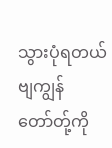သွားပုံရတယ်ဗျကျွန်တော်တ်ု့ကို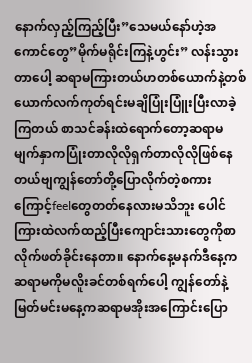နောက်လှည့်ကြည့်ပြီး”သေမယ်နော်ဟဲ့အကောင်တွေ”မိုက်မရိုင်းကြနဲ့ဟွင်း” လန်းသွားတာပေါ့ ဆရာမကြားတယ်ဟတစ်ယောက်နဲ့တစ်ယောက်လက်ကုတ်ရင်းမချိပြုံးပြူံးပြီးလာခဲ့ကြတယ် စာသင်ခန်းထဲရောက်တော့ဆရာမမျက်နှာကပြုံးတာလိုလိုရှက်တာလိုလိုဖြစ်နေတယ်ဗျကျွန်တော်တို့ပြောလိုက်တဲ့စကားကြောင့်feelတွေတတ်နေလားမသိဘူး ပေါင်ကြားထဲလက်ထည့်ပြီးကျောင်းသားတွေကိုစာလိုက်ဖတ်ခိုင်းနေတာ။ နောက်နေ့မနက်ဒီနေ့ကဆရာမကိုမလိူးခင်တစ်ရက်ပေါ့ ကျွန်တော်နဲ့မြတ်မင်းမနေ့ကဆရာမအိုးအကြောင်းပြော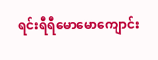ရင်းရီရီမောမောကျောင်း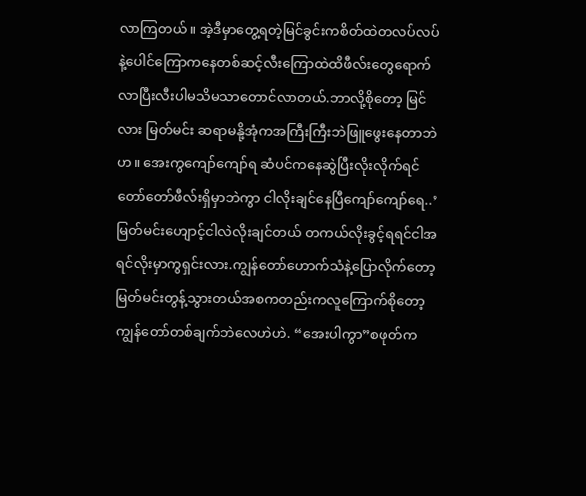လာကြတယ်။ အဲ့ဒီမှာတွေ့ရတဲ့မြင်ခွင်းကစိတ်ထဲတလပ်လပ်နဲ့ပေါင်ကြောကနေတစ်ဆင့်လီးကြောထဲထိဖီလ်းတွေရောက်လာပြီးလီးပါမသိမသာတောင်လာတယ်.ဘာလို့စိုတော့ မြင်လား မြတ်မင်း ဆရာမနို့အုံကအကြီးကြီးဘဲဖြူဖွေးနေတာဘဲဟ။ အေးကွကျော်ကျော်ရ ဆံပင်ကနေဆွဲပြီးလိုးလိုက်ရင်တော်တော်ဖီလ်းရှိမှာဘဲကွာ ငါလိုးချင်နေပြီကျော်ကျော်ရေ..’မြတ်မင်းဟျောင့်ငါလဲလိုးချင်တယ် တကယ်လိုးခွင့်ရရင်ငါအရင်လိုးမှာကွရှင်းလား.ကျွန်တော်ဟောက်သံနဲ့ပြောလိုက်တော့မြတ်မင်းတွန့်သွားတယ်အစကတည်းကလူကြောက်စိုတော့ကျွန်တော်တစ်ချက်ဘဲလေဟဲဟဲ. “အေးပါကွာ”စဖုတ်က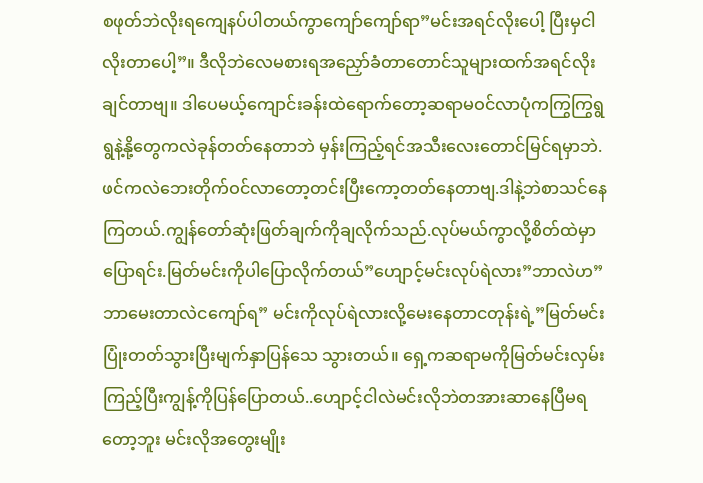စဖုတ်ဘဲလိုးရကျေနပ်ပါတယ်ကွာကျော်ကျော်ရာ”မင်းအရင်လိုးပေါ့ ပြီးမှငါလိုးတာပေါ့”။ ဒီလိုဘဲလေမစားရအညှော်ခံတာတောင်သူများထက်အရင်လိုးချင်တာဗျ။ ဒါပေမယ့်ကျောင်းခန်းထဲရောက်တော့ဆရာမဝင်လာပုံကကြွကြွရွရွနဲ့နို့တွေကလဲခုန်တတ်နေတာဘဲ မှန်းကြည့်ရင်အသီးလေးတောင်မြင်ရမှာဘဲ.ဖင်ကလဲဘေးတိုက်ဝင်လာတော့တင်းပြီးကော့တတ်နေတာဗျ.ဒါနဲ့ဘဲစာသင်နေကြတယ်.ကျွန်တော်ဆုံးဖြတ်ချက်ကိုချလိုက်သည်.လုပ်မယ်ကွာလို့စိတ်ထဲမှာပြောရင်း.မြတ်မင်းကိုပါပြောလိုက်တယ်”ဟျောင့်မင်းလုပ်ရဲလား”ဘာလဲဟ”ဘာမေးတာလဲငကျော်ရ” မင်းကိုလုပ်ရဲလားလို့မေးနေတာငတုန်းရဲ့”မြတ်မင်းပြုံးတတ်သွားပြီးမျက်နှာပြန်သေ သွားတယ်။ ရှေ့ကဆရာမကိုမြတ်မင်းလှမ်းကြည့်ပြီးကျွန့်ကိုပြန်ပြောတယ်..ဟျောင့်ငါလဲမင်းလိုဘဲတအားဆာနေပြီမရတော့ဘူး မင်းလိုအတွေးမျိုး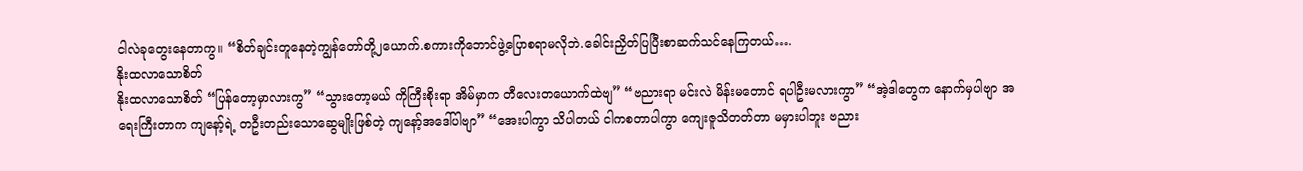ငါလဲခုတွေးနေတာကွ။ “စိတ်ချင်းတူနေတဲ့ကျွန်တော်တို့၂ယောက်.စကားကိုဘောင်ဖွဲ့ပြောစရာမလိုဘဲ.ခေါင်းညှိတ်ပြပြီးစာဆက်သင်နေကြတယ်….
နိုးထလာသောစိတ်
နိုးထလာသောစိတ် “ပြန်တော့မှာလားကွ” “သွားတော့မယ် ကိုကြီးစိုးရာ အိမ်မှာက တီလေးတယောက်ထဲဗျ” “ဗညားရာ မင်းလဲ မိန်းမတောင် ရပါဦးမလားကွာ” “အဲ့ဒါတွေက နောက်မှပါဗျာ အရေးကြီးတာက ကျနော့်ရဲ့ တဦးတည်းသောဆွေမျိုးဖြစ်တဲ့ ကျနော့်အဒေါ်ပါဗျာ” “အေးပါကွာ သိပါတယ် ငါကစတာပါကွာ ကျေးဇူသိတတ်တာ မမှားပါဘူး ဗညား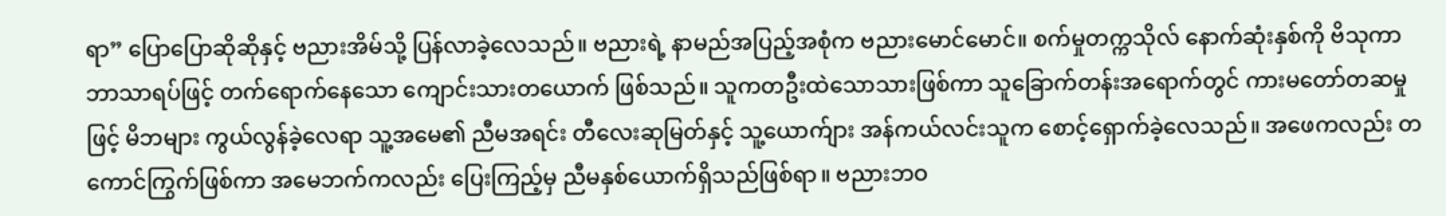ရာ” ပြောပြောဆိုဆိုနှင့် ဗညားအိမ်သို့ ပြန်လာခဲ့လေသည်။ ဗညားရဲ့ နာမည်အပြည့်အစုံက ဗညားမောင်မောင်။ စက်မှုတက္ကသိုလ် နောက်ဆုံးနှစ်ကို ဗိသုကာဘာသာရပ်ဖြင့် တက်ရောက်နေသော ကျောင်းသားတယောက် ဖြစ်သည်။ သူကတဦးထဲသောသားဖြစ်ကာ သူခြောက်တန်းအရောက်တွင် ကားမတော်တဆမှုဖြင့် မိဘများ ကွယ်လွန်ခဲ့လေရာ သူ့အမေ၏ ညီမအရင်း တီလေးဆုမြတ်နှင့် သူ့ယောက်ျား အန်ကယ်လင်းသူက စောင့်ရှောက်ခဲ့လေသည်။ အဖေကလည်း တကောင်ကြွက်ဖြစ်ကာ အမေဘက်ကလည်း ပြေးကြည့်မှ ညီမနှစ်ယောက်ရှိသည်ဖြစ်ရာ။ ဗညားဘဝ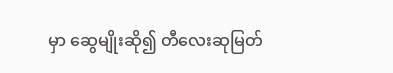မှာ ဆွေမျိုးဆို၍ တီလေးဆုမြတ်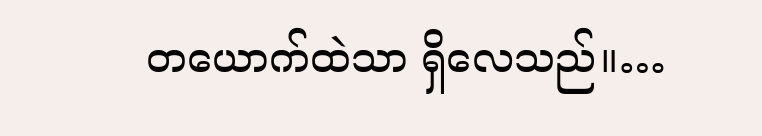တယောက်ထဲသာ ရှိလေသည်။…